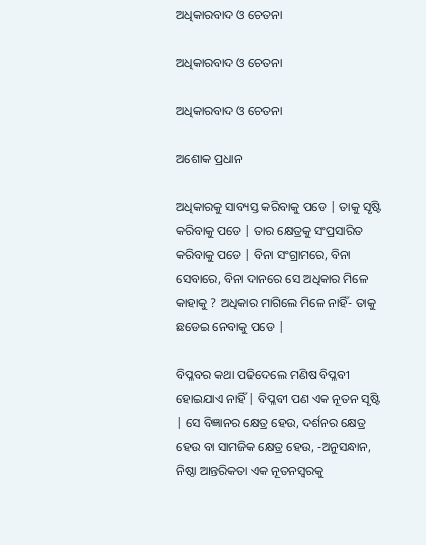ଅଧିକାରବାଦ ଓ ଚେତନା

ଅଧିକାରବାଦ ଓ ଚେତନା

ଅଧିକାରବାଦ ଓ ଚେତନା

ଅଶୋକ ପ୍ରଧାନ

ଅଧିକାରକୁ ସାବ୍ୟସ୍ତ କରିବାକୁ ପଡେ | ତାକୁ ସୃଷ୍ଟି କରିବାକୁ ପଡେ | ତାର କ୍ଷେତ୍ରକୁ ସଂପ୍ରସାରିତ କରିବାକୁ ପଡେ | ବିନା ସଂଗ୍ରାମରେ, ବିନା ସେବାରେ, ବିନା ଦାନରେ ସେ ଅଧିକାର ମିଳେ କାହାକୁ ? ଅଧିକାର ମାଗିଲେ ମିଳେ ନାହିଁ- ତାକୁ ଛଡେଇ ନେବାକୁ ପଡେ |

ବିପ୍ଳବର କଥା ପଢିଦେଲେ ମଣିଷ ବିପ୍ଳବୀ ହୋଇଯାଏ ନାହିଁ | ବିପ୍ଳବୀ ପଣ ଏକ ନୂତନ ସୃଷ୍ଟି  | ସେ ବିଜ୍ଞାନର କ୍ଷେତ୍ର ହେଉ, ଦର୍ଶନର କ୍ଷେତ୍ର ହେଉ ବା ସାମଜିକ କ୍ଷେତ୍ର ହେଉ, -ଅନୁସନ୍ଧାନ, ନିଷ୍ଠା ଆନ୍ତରିକତା ଏକ ନୂତନସ୍ବରକୁ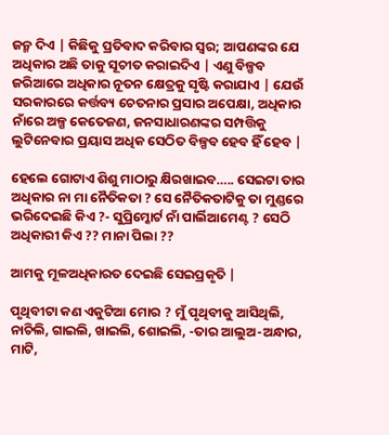ଜନ୍ମ ଦିଏ | କିଛିକୁ ପ୍ରତିବାଦ କରିବାର ସ୍ବର; ଆପଣଙ୍କର ଯେ ଅଧିକାର ଅଛି ତାକୁ ସୂଚୀତ କରାଇଦିଏ | ଏଣୁ ବିଳ୍ପବ ଜରିଆରେ ଅଧିକାର ନୂତନ କ୍ଷେତ୍ରକୁ ସୃଷ୍ଟି କରାଯାଏ | ଯେଉଁ ସରକାରରେ କର୍ତ୍ତବ୍ୟ ଚେତନାର ପ୍ରସାର ଅପେକ୍ଷା, ଅଧିକାର ନାଁରେ ଅଳ୍ପ କେତେଜଣ, ଜନସାଧାରଣଙ୍କର ସମ୍ପତ୍ତିକୁ ଲୁଟିନେବାର ପ୍ରୟାସ ଅଧିକ ସେଠିତ ବିଳ୍ପବ ହେବ ହିଁ ହେବ |

ହେଲେ ଗୋଟାଏ ଶିଶୁ ମାଠାରୁ କ୍ଷିରଖାଇବ….. ସେଇଟା ତାର ଅଧିକାର ନା ମା ନୈତିକତା ? ସେ ନୈତିକତାଟିକୁ ତା ମୁଣ୍ଡରେ ଭରିଦେଇଛି କିଏ ?- ସୁପ୍ରିମ୍କୋର୍ଟ ନାଁ ପାର୍ଲିଆମେଣ୍ଟ ? ସେଠି ଅଧିକାରୀ କିଏ ?? ମାନା ପିଲା ??

ଆମକୁ ମୂଳଅଧିକାରତ ଦେଇଛି ସେଇପ୍ରକୃତି |

ପୃଥିବୀଟା କଣ ଏକୁଟିଆ ମୋର ? ମୁଁ ପୃଥିବୀକୁ ଆସିଥିଲି, ନାଚିଲି, ଗାଇଲି, ଖାଇଲି, ଶୋଇଲି, -ତାର ଆଲୁଅ-ଅନ୍ଧାର, ମାଟି,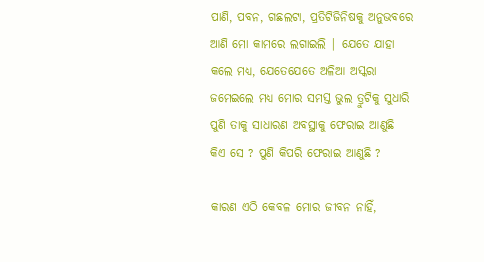ପାଣି, ପବନ, ଗଛଲଟା, ପ୍ରତିଟିଜିନିଷକୁ ଅନୁଭବରେ ଆଣି ମୋ କାମରେ ଲଗାଇଲି | ଯେତେ ଯାହା କଲେ ମଧ୍ୟ, ଯେତେଯେତେ ଅଳିଆ ଅସ୍କରା ଜମେଇଲେ ମଧ୍ୟ ମୋର ସମସ୍ତ ଭୁଲ ତ୍ରୁଟିକୁ ସୁଧାରି ପୁଣି ତାକୁ ସାଧାରଣ ଅବସ୍ଥାକୁ ଫେରାଇ ଆଣୁଛି କିଏ ସେ ? ପୁଣି କିପରି ଫେରାଇ ଆଣୁଛି ?

କାରଣ ଏଠି କେବଳ ମୋର ଜୀବନ ନାହିଁ,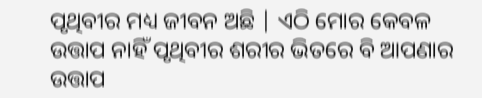ପୃଥିବୀର ମଧ୍ୟ ଜୀବନ ଅଛି | ଏଠି ମୋର କେବଳ ଉତ୍ତାପ ନାହିଁ ପୃଥିବୀର ଶରୀର ଭିତରେ ବି ଆପଣାର ଉତ୍ତାପ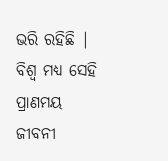ଭରି ରହିଛି | ବିଶ୍ବ ମଧ୍ୟ ସେହି ପ୍ରାଣମୟ ଜୀବନୀ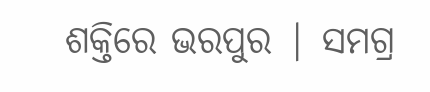ଶକ୍ତିରେ ଭରପୁର | ସମଗ୍ର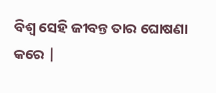ବିଶ୍ବ ସେହି ଜୀବନ୍ତ ତାର ଘୋଷଣା କରେ |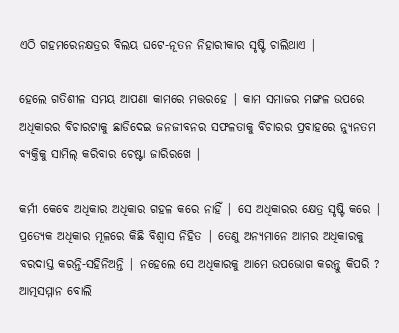ଏଠି ଗହମରେନକ୍ଷତ୍ରର ବିଲୟ ଘଟେ-ନୂତନ ନିହାରୀକାର ସୃଷ୍ଟି ଚାଲିଥାଏ |

ହେଲେ ଗତିଶୀଳ ସମୟ ଆପଣା କାମରେ ମତ୍ତରହେ | କାମ ସମାଜର ମଙ୍ଗଳ ଉପରେ ଅଧିକାରର ବିଚାରଟାକୁ ଛାଡିଦେଇ ଜନଜୀବନର ସଫଳତାକୁ ବିଚାରର ପ୍ରବାହରେ ନ୍ୟୁନତମ ବ୍ୟକ୍ତିକୁ ସାମିଲ୍ କରିବାର ଚେଷ୍ଟା ଜାରିରଖେ |

କର୍ମୀ କେବେ ଅଧିକାର ଅଧିକାର ଗହଳ କରେ ନାହିଁ | ସେ ଅଧିକାରର କ୍ଷେତ୍ର ସୃଷ୍ଟି କରେ | ପ୍ରତ୍ୟେକ ଅଧିକାର ମୂଳରେ କିଛି ବିଶ୍ବାସ ନିହିତ | ତେଣୁ ଅନ୍ୟମାନେ ଆମର ଅଧିକାରକୁ ବରଦାସ୍ତ କରନ୍ତି-ସହିନିଅନ୍ତି | ନହେଲେ ସେ ଅଧିକାରକୁ ଆମେ ଉପଭୋଗ କରନ୍ତୁ କିପରି ? ଆତ୍ମସମ୍ମାନ ବୋଲି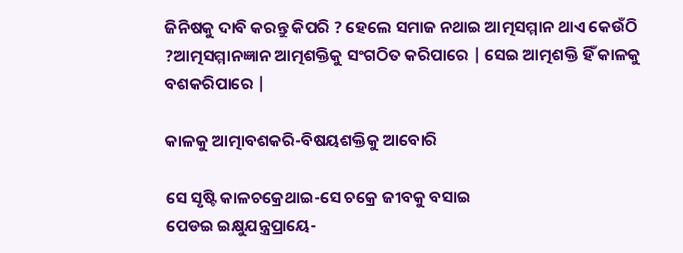ଜିନିଷକୁ ଦାବି କରନ୍ତୁ କିପରି ? ହେଲେ ସମାଜ ନଥାଇ ଆତ୍ମସମ୍ମାନ ଥାଏ କେଉଁଠି ?ଆତ୍ମସମ୍ମାନଜ୍ଞାନ ଆତ୍ମଶକ୍ତିକୁ ସଂଗଠିତ କରିପାରେ | ସେଇ ଆତ୍ମଶକ୍ତି ହିଁ କାଳକୁ ବଶକରିପାରେ |

କାଳକୁ ଆତ୍ମାବଶକରି-ବିଷୟଶକ୍ତିକୁ ଆବୋରି

ସେ ସୃଷ୍ଟି କାଳଚକ୍ରେଥାଇ-ସେ ଚକ୍ରେ ଜୀବକୁ ବସାଇ
ପେଡଇ ଇକ୍ଷୁଯନ୍ତ୍ରପ୍ରାୟେ-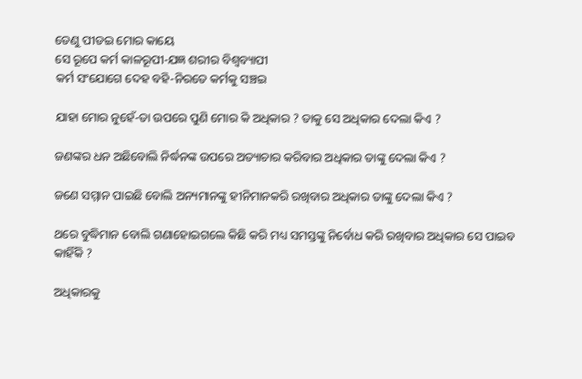ତେଣୁ ପୀଡଇ ମୋର କାୟେ
ସେ ରୂପେ କର୍ମ କାଳରୂପୀ-ଯଜ୍ଞ ଶରୀର ବିଶ୍ବବ୍ୟାପୀ
କର୍ମ ସଂଯୋଗେ ଦେହ ବହି-ନିରତେ କର୍ମକୁ ସଞ୍ଚଇ

ଯାହା ମୋର ନୁହେଁ-ତା ଉପରେ ପୁଣି ମୋର କି ଅଧିକାର ? ତାକୁ ସେ ଅଧିକାର ଦେଲା କିଏ ?

ଜଣଙ୍କର ଧନ ଅଛିବୋଲି ନିର୍ଦ୍ଧନଙ୍କ ଉପରେ ଅତ୍ୟାଚାର କରିବାର ଅଧିକାର ତାଙ୍କୁ ଦେଲା କିଏ ?

ଜଣେ ସମ୍ମାନ ପାଇଛି ବୋଲି ଅନ୍ୟମାନଙ୍କୁ ହୀନିମାନକରି ରଖିବାର ଅଧିକାର ତାଙ୍କୁ ଦେଲା କିଏ ?

ଥରେ ବୁଦ୍ଧିମାନ ବୋଲି ଗଣାହୋଇଗଲେ କିଛି କରି ମଧ୍ୟ ସମସ୍ତଙ୍କୁ ନିର୍ବୋଧ କରି ରଖିବାର ଅଧିକାର ସେ ପାଇବ କାହିଁକି ?

ଅଧିକାରକୁ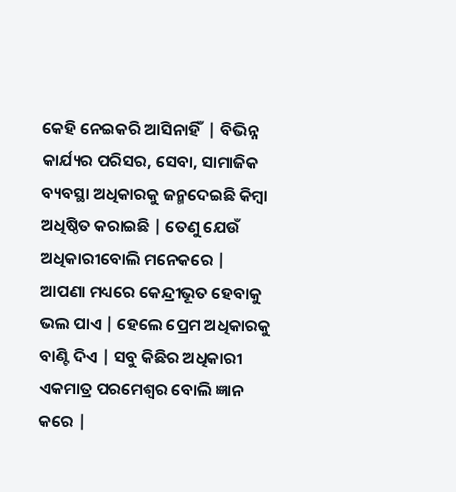କେହି ନେଇକରି ଆସିନାହିଁ  | ବିଭିନ୍ନ କାର୍ଯ୍ୟର ପରିସର, ସେବା, ସାମାଜିକ ବ୍ୟବସ୍ଥା ଅଧିକାରକୁ ଜନ୍ମଦେଇଛି କିମ୍ବା ଅଧିଷ୍ଠିତ କରାଇଛି | ତେଣୁ ଯେଉଁ ଅଧିକାରୀବୋଲି ମନେକରେ | ଆପଣା ମଧ୍ୟରେ କେନ୍ଦ୍ରୀଭୂତ ହେବାକୁ ଭଲ ପାଏ | ହେଲେ ପ୍ରେମ ଅଧିକାରକୁ ବାଣ୍ଟି ଦିଏ | ସବୁ କିଛିର ଅଧିକାରୀ ଏକମାତ୍ର ପରମେଶ୍ବର ବୋଲି ଜ୍ଞାନ କରେ |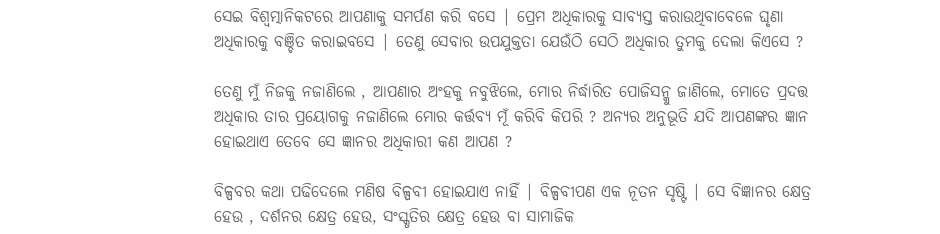ସେଇ ବିଶ୍ବତ୍ମାନିକଟରେ ଆପଣାକୁ ସମର୍ପଣ କରି ବସେ | ପ୍ରେମ ଅଧିକାରକୁ ସାବ୍ୟସ୍ତ କରାଉଥିବାବେଳେ ଘୃଣା ଅଧିକାରକୁ ବଞ୍ଚିତ କରାଇବସେ | ତେଣୁ ସେବାର ଉପଯୁକ୍ତତା ଯେଉଁଠି ସେଠି ଅଧିକାର ତୁମକୁ ଦେଲା କିଏସେ ?

ତେଣୁ ମୁଁ ନିଜକୁ ନଜାଣିଲେ , ଆପଣାର ଅଂହକୁ ନବୁଝିଲେ, ମୋର ନିର୍ଦ୍ଧାରିତ ପୋଜିସନ୍କୁ ଜାଣିଲେ, ମୋତେ ପ୍ରଦତ୍ତ ଅଧିକାର ତାର ପ୍ରୟୋଗକୁ ନଜାଣିଲେ ମୋର କର୍ତ୍ତବ୍ୟ ମୂଁ କରିବି କିପରି ? ଅନ୍ୟର ଅନୁଭୂତି ଯଦି ଆପଣଙ୍କର ଜ୍ଞାନ ହୋଇଥାଏ ତେବେ ସେ ଜ୍ଞାନର ଅଧିକାରୀ କଣ ଆପଣ ?

ବିଳ୍ପବର କଥା ପଢିଦେଲେ ମଣିଷ ବିଳ୍ପବୀ ହୋଇଯାଏ ନାହିଁ | ବିଳ୍ପବୀପଣ ଏକ ନୂତନ ସୃଷ୍ଟି | ସେ ବିଜ୍ଞାନର କ୍ଷେତ୍ର ହେଉ , ଦର୍ଶନର କ୍ଷେତ୍ର ହେଉ, ସଂସ୍କୃତିର କ୍ଷେତ୍ର ହେଉ ବା ସାମାଜିକ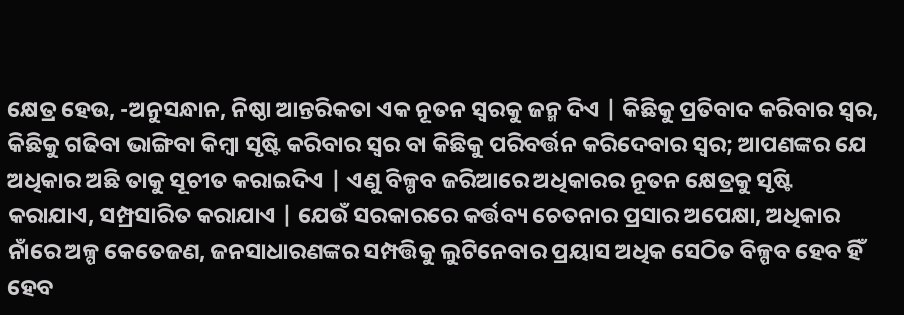କ୍ଷେତ୍ର ହେଉ, -ଅନୁସନ୍ଧାନ, ନିଷ୍ଠା ଆନ୍ତରିକତା ଏକ ନୂତନ ସ୍ବରକୁ ଜନ୍ମ ଦିଏ | କିଛିକୁ ପ୍ରତିବାଦ କରିବାର ସ୍ବର, କିଛିକୁ ଗଢିବା ଭାଙ୍ଗିବା କିମ୍ବା ସୃଷ୍ଟି କରିବାର ସ୍ବର ବା କିଛିକୁ ପରିବର୍ତ୍ତନ କରିଦେବାର ସ୍ବର; ଆପଣଙ୍କର ଯେ ଅଧିକାର ଅଛି ତାକୁ ସୂଚୀତ କରାଇଦିଏ | ଏଣୁ ବିଳ୍ପବ ଜରିଆରେ ଅଧିକାରର ନୂତନ କ୍ଷେତ୍ରକୁ ସୃଷ୍ଟି କରାଯାଏ, ସମ୍ପ୍ରସାରିତ କରାଯାଏ | ଯେଉଁ ସରକାରରେ କର୍ତ୍ତବ୍ୟ ଚେତନାର ପ୍ରସାର ଅପେକ୍ଷା, ଅଧିକାର ନାଁରେ ଅଳ୍ପ କେତେଜଣ, ଜନସାଧାରଣଙ୍କର ସମ୍ପତ୍ତିକୁ ଲୁଟିନେବାର ପ୍ରୟାସ ଅଧିକ ସେଠିତ ବିଳ୍ପବ ହେବ ହିଁ ହେବ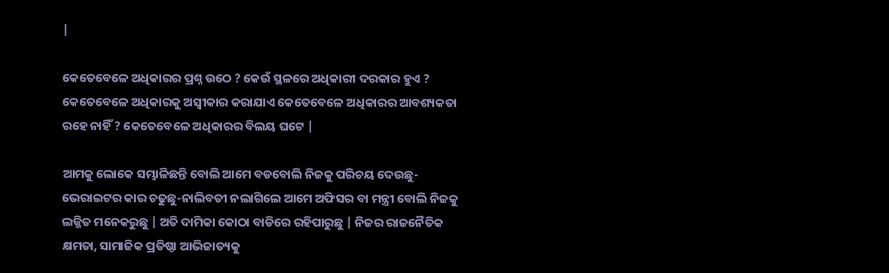|

କେତେବେଳେ ଅଧିକାରର ପ୍ରଶ୍ନ ଉଠେ ? କେଉଁ ସ୍ଥଳରେ ଅଧିକାରୀ ଦରକାର ହୁଏ ? କେତେବେଳେ ଅଧିକାରକୁ ଅସ୍ବୀକାର କରାଯାଏ କେତେବେଳେ ଅଧିକାରର ଆବଶ୍ୟକତା ରହେ ନାହିଁ ? କେତେବେଳେ ଅଧିକାରର ବିଲୟ ଘଟେ |

ଆମକୁ ଲୋକେ ସମ୍ଭାଳିଛନ୍ତି ବୋଲି ଆମେ ବଡବୋଲି ନିଜକୁ ପରିଚୟ ଦେଉଛୁ-ଭେରାଇଟର କାର ଚଢୁଛୁ-ନାଲିବତୀ ନଲାଗିଲେ ଆମେ ଅଫିସର ବା ମନ୍ତ୍ରୀ ବୋଲି ନିଜକୁ ଲଜ୍ଜିତ ମନେକରୁଛୁ | ଅତି ଦାମିକା କୋଠା ବାଡିରେ ରହିପାରୁଛୁ | ନିଜର ରାଜନୈତିକ କ୍ଷମତା, ସାମାଜିକ ପ୍ରତିଷ୍ଠା ଆଭିଜାତ୍ୟକୁ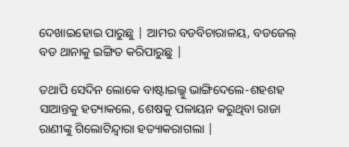ଦେଖାଇହୋଇ ପାରୁଛୁ | ଆମର ବଡବିଚାରାଳୟ, ବଡଜେଲ୍ ବଡ ଥାନାକୁ ଇଙ୍ଗିତ କରିପାରୁଛୁ |

ତଥାପି ସେଦିନ ଲୋକେ ବାଷ୍ଟାଇଲ୍କୁ ଭାଙ୍ଗିଦେଲେ-ଶହଶହ ସାଆନ୍ତକୁ ହତ୍ୟାକଲେ, ଶେଷକୁ ପଳାୟନ କରୁଥିବା ରାଜା ରାଣୀଙ୍କୁ ଗିଲୋଟିନ୍ଦ୍ବାରା ହତ୍ୟାକରାଗଲା |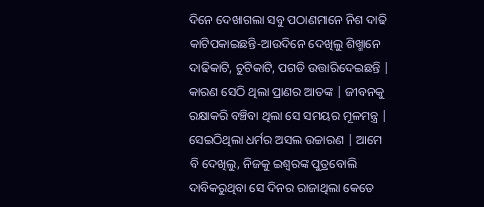ଦିନେ ଦେଖାଗଲା ସବୁ ପଠାଣମାନେ ନିଶ ଦାଢି କାଟିପକାଇଛନ୍ତି-ଆଉଦିନେ ଦେଖିଲୁ ଶିଖ୍ମାନେ ଦାଢିକାଟି, ଚୁଟିକାଟି, ପଗଡି ଉତ୍ତାରିଦେଇଛନ୍ତି | କାରଣ ସେଠି ଥିଲା ପ୍ରାଣର ଆତଙ୍କ | ଜୀବନକୁ ରକ୍ଷାକରି ବଞ୍ଚିବା ଥିଲା ସେ ସମୟର ମୂଳମନ୍ତ୍ର | ସେଇଠିଥିଲା ଧର୍ମର ଅସଲ ଉଚ୍ଚାରଣ | ଆମେ ବି ଦେଖିଲୁ, ନିଜକୁ ଇଶ୍ବରଙ୍କ ପୁତ୍ରବୋଲି ଦାବିକରୁଥିବା ସେ ଦିନର ରାଜାଥିଲା କେତେ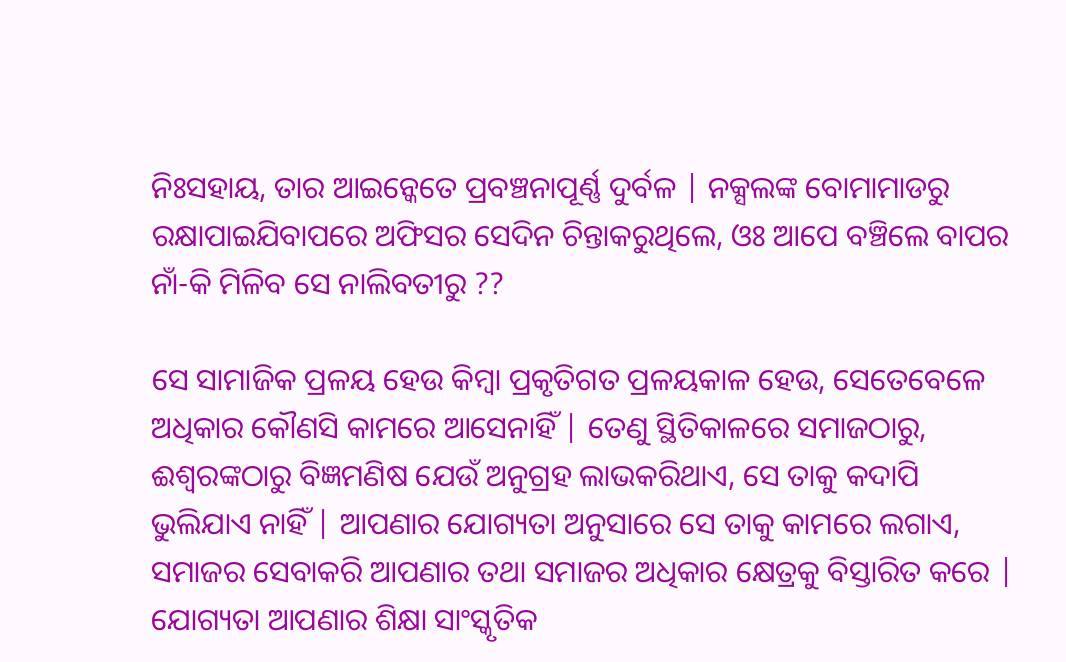ନିଃସହାୟ, ତାର ଆଇନ୍କେତେ ପ୍ରବଞ୍ଚନାପୂର୍ଣ୍ଣ ଦୁର୍ବଳ | ନକ୍ସଲଙ୍କ ବୋମାମାଡରୁ ରକ୍ଷାପାଇଯିବାପରେ ଅଫିସର ସେଦିନ ଚିନ୍ତାକରୁଥିଲେ, ଓଃ ଆପେ ବଞ୍ଚିଲେ ବାପର ନାଁ-କି ମିଳିବ ସେ ନାଲିବତୀରୁ ??

ସେ ସାମାଜିକ ପ୍ରଳୟ ହେଉ କିମ୍ବା ପ୍ରକୃତିଗତ ପ୍ରଳୟକାଳ ହେଉ, ସେତେବେଳେ ଅଧିକାର କୌଣସି କାମରେ ଆସେନାହିଁ | ତେଣୁ ସ୍ଥିତିକାଳରେ ସମାଜଠାରୁ, ଈଶ୍ବରଙ୍କଠାରୁ ବିଜ୍ଞମଣିଷ ଯେଉଁ ଅନୁଗ୍ରହ ଲାଭକରିଥାଏ, ସେ ତାକୁ କଦାପି ଭୁଲିଯାଏ ନାହିଁ | ଆପଣାର ଯୋଗ୍ୟତା ଅନୁସାରେ ସେ ତାକୁ କାମରେ ଲଗାଏ, ସମାଜର ସେବାକରି ଆପଣାର ତଥା ସମାଜର ଅଧିକାର କ୍ଷେତ୍ରକୁ ବିସ୍ତାରିତ କରେ | ଯୋଗ୍ୟତା ଆପଣାର ଶିକ୍ଷା ସାଂସ୍କୃତିକ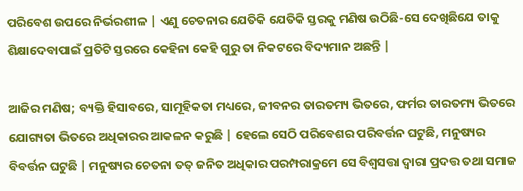ପରିବେଶ ଉପରେ ନିର୍ଭରଶୀଳ | ଏଣୁ ଚେତନାର ଯେତିକି ଯେତିକି ସ୍ତରକୁ ମଣିଷ ଉଠିଛି-ସେ ଦେଖିଛିଯେ ତାକୁ ଶିକ୍ଷାଦେବାପାଇଁ ପ୍ରତିଟି ସ୍ତରରେ କେହିନା କେହି ଗୁରୁ ତା ନିକଟରେ ବିଦ୍ୟମାନ ଅଛନ୍ତି |

ଆଜିର ମଣିଷ; ବ୍ୟକ୍ତି ହିସାବରେ, ସାମୂହିକତା ମଧ୍ୟରେ, ଜୀବନର ତାରତମ୍ୟ ଭିତରେ, ଫର୍ମର ତାରତମ୍ୟ ଭିତରେ ଯୋଗ୍ୟତା ଭିତରେ ଅଧିକାରର ଆକଳନ କରୁଛି | ହେଲେ ସେଠି ପରିବେଶର ପରିବର୍ତ୍ତନ ଘଟୁଛି, ମନୁଷ୍ୟର ବିବର୍ତ୍ତନ ଘଟୁଛି | ମନୁଷ୍ୟର ଚେତନା ତତ୍ ଜନିତ ଅଧିକାର ପରମ୍ପରାକ୍ରମେ ସେ ବିଶ୍ବସତ୍ତା ଦ୍ବାରା ପ୍ରଦତ୍ତ ତଥା ସମାଜ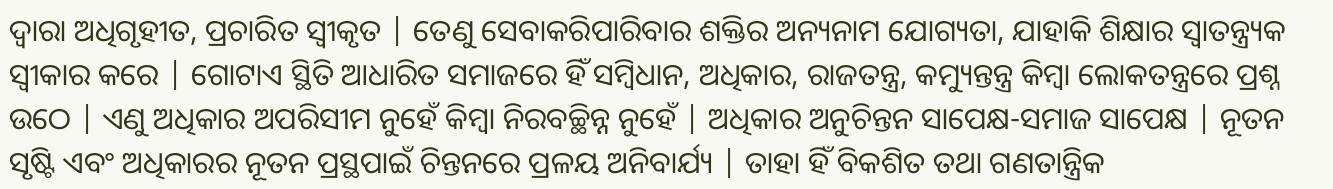ଦ୍ବାରା ଅଧିଗୃହୀତ, ପ୍ରଚାରିତ ସ୍ବୀକୃତ | ତେଣୁ ସେବାକରିପାରିବାର ଶକ୍ତିର ଅନ୍ୟନାମ ଯୋଗ୍ୟତା, ଯାହାକି ଶିକ୍ଷାର ସ୍ବାତନ୍ତ୍ର୍ୟକ ସ୍ବୀକାର କରେ | ଗୋଟାଏ ସ୍ଥିତି ଆଧାରିତ ସମାଜରେ ହିଁ ସମ୍ବିଧାନ, ଅଧିକାର, ରାଜତନ୍ତ୍ର, କମ୍ୟୁନ୍ତନ୍ତ୍ର କିମ୍ବା ଲୋକତନ୍ତ୍ରରେ ପ୍ରଶ୍ନ ଉଠେ | ଏଣୁ ଅଧିକାର ଅପରିସୀମ ନୁହେଁ କିମ୍ବା ନିରବଚ୍ଛିନ୍ନ ନୁହେଁ | ଅଧିକାର ଅନୁଚିନ୍ତନ ସାପେକ୍ଷ-ସମାଜ ସାପେକ୍ଷ | ନୂତନ ସୃଷ୍ଟି ଏବଂ ଅଧିକାରର ନୂତନ ପ୍ରସ୍ଥପାଇଁ ଚିନ୍ତନରେ ପ୍ରଳୟ ଅନିବାର୍ଯ୍ୟ | ତାହା ହିଁ ବିକଶିତ ତଥା ଗଣତାନ୍ତ୍ରିକ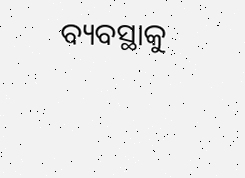ବ୍ୟବସ୍ଥାକୁ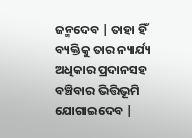ଜନ୍ମଦେବ | ତାହା ହିଁ ବ୍ୟକ୍ତିକୁ ତାର ନ୍ୟାର୍ଯ୍ୟ ଅଧିକାର ପ୍ରଦାନସହ ବଞ୍ଚିବାର ଭିତ୍ତିଭୂମି ଯୋଗାଇଦେବ |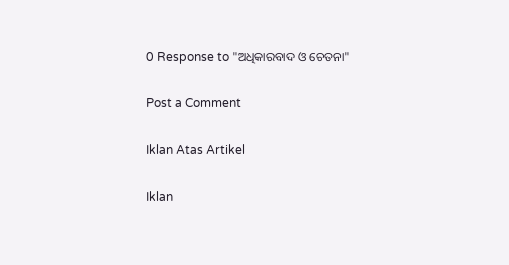0 Response to "ଅଧିକାରବାଦ ଓ ଚେତନା"

Post a Comment

Iklan Atas Artikel

Iklan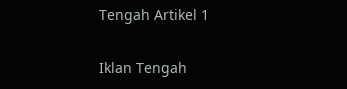Tengah Artikel 1

Iklan Tengah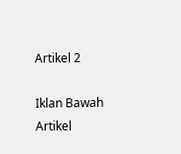Artikel 2

Iklan Bawah Artikel